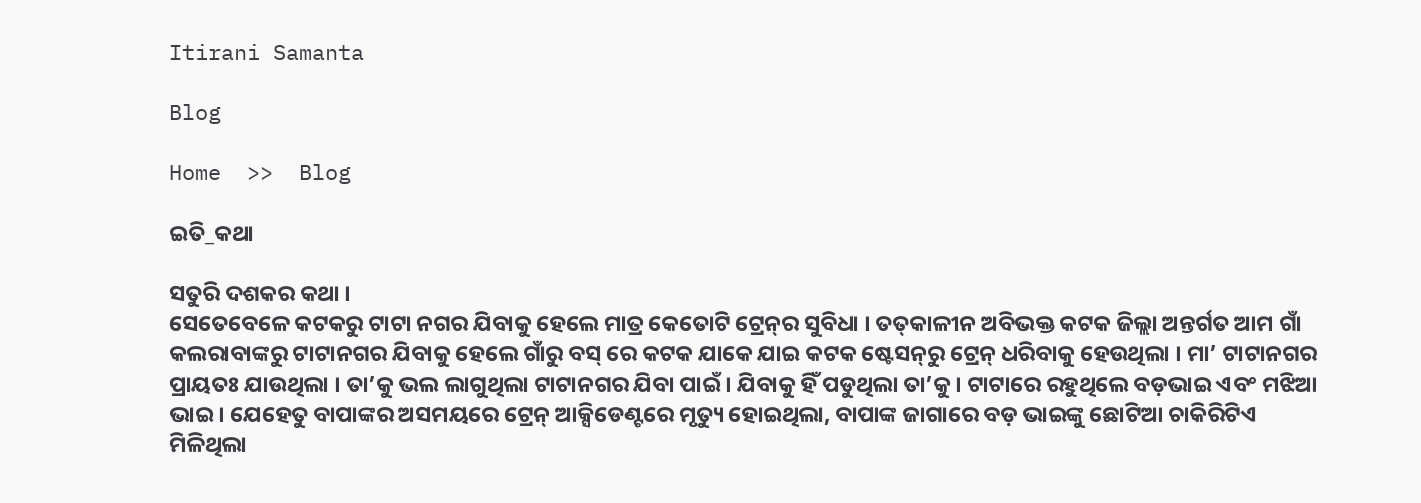Itirani Samanta

Blog

Home  >>  Blog

ଇତି_କଥା

ସତୁରି ଦଶକର କଥା ।
ସେତେବେଳେ କଟକରୁ ଟାଟା ନଗର ଯିବାକୁ ହେଲେ ମାତ୍ର କେତୋଟି ଟ୍ରେନ୍‍ର ସୁବିଧା । ତତ୍‍କାଳୀନ ଅବିଭକ୍ତ କଟକ ଜିଲ୍ଲା ଅନ୍ତର୍ଗତ ଆମ ଗାଁ କଲରାବାଙ୍କରୁ ଟାଟାନଗର ଯିବାକୁ ହେଲେ ଗାଁରୁ ବସ୍‍ ରେ କଟକ ଯାକେ ଯାଇ କଟକ ଷ୍ଟେସନ୍‍ରୁ ଟ୍ରେନ୍‍ ଧରିବାକୁ ହେଉଥିଲା । ମା’ ଟାଟାନଗର ପ୍ରାୟତଃ ଯାଉଥିଲା । ତା’କୁ ଭଲ ଲାଗୁଥିଲା ଟାଟାନଗର ଯିବା ପାଇଁ । ଯିବାକୁ ହିଁ ପଡୁଥିଲା ତା’କୁ । ଟାଟାରେ ରହୁଥିଲେ ବଡ଼ଭାଇ ଏବଂ ମଝିଆ ଭାଇ । ଯେହେତୁ ବାପାଙ୍କର ଅସମୟରେ ଟ୍ରେନ୍‍ ଆକ୍ସିଡେଣ୍ଟରେ ମୃତ୍ୟୁ ହୋଇଥିଲା, ବାପାଙ୍କ ଜାଗାରେ ବଡ଼ ଭାଇଙ୍କୁ ଛୋଟିଆ ଚାକିରିଟିଏ ମିଳିଥିଲା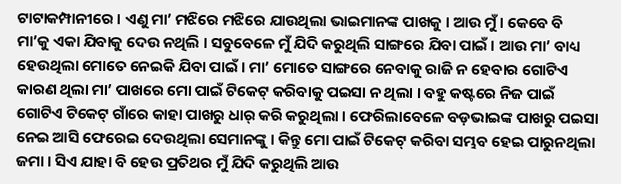ଟାଟାକମ୍ପାନୀରେ । ଏଣୁ ମା’ ମଝିରେ ମଝିରେ ଯାଉଥିଲା ଭାଇମାନଙ୍କ ପାଖକୁ । ଆଉ ମୁଁ । କେବେ ବି ମା’କୁ ଏକା ଯିବାକୁ ଦେଉ ନଥିଲି । ସବୁବେଳେ ମୁଁ ଯିଦି କରୁଥିଲି ସାଙ୍ଗରେ ଯିବା ପାଇଁ । ଆଉ ମା’ ବାଧ୍ୟ ହେଉଥିଲା ମୋତେ ନେଇକି ଯିବା ପାଇଁ । ମା’ ମୋତେ ସାଙ୍ଗରେ ନେବାକୁ ରାଜି ନ ହେବାର ଗୋଟିଏ କାରଣ ଥିଲା ମା’ ପାଖରେ ମୋ ପାଇଁ ଟିକେଟ୍‍ କରିବାକୁ ପଇସା ନ ଥିଲା । ବହୁ କଷ୍ଟରେ ନିଜ ପାଇଁ ଗୋଟିଏ ଟିକେଟ୍‍ ଗାଁରେ କାହା ପାଖରୁ ଧାର୍‍ କରି କରୁଥିଲା । ଫେରିଲାବେଳେ ବଡ଼ଭାଇଙ୍କ ପାଖରୁ ପଇସା ନେଇ ଆସି ଫେରେଇ ଦେଉଥିଲା ସେମାନଙ୍କୁ । କିନ୍ତୁ ମୋ ପାଇଁ ଟିକେଟ୍‍ କରିବା ସମ୍ଭବ ହେଇ ପାରୁନଥିଲା ଜମା । ସିଏ ଯାହା ବି ହେଉ ପ୍ରତିଥର ମୁଁ ଯିଦି କରୁଥିଲି ଆଉ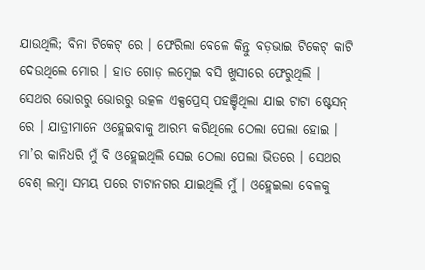ଯାଉଥିଲି; ବିନା ଟିକେଟ୍‍ ରେ । ଫେରିଲା ବେଳେ କିନ୍ତୁ ବଡ଼ଭାଇ ଟିକେଟ୍‍ କାଟି ଦେଉଥିଲେ ମୋର । ହାତ ଗୋଡ଼ ଲମ୍ବେଇ ବସି ଖୁସୀରେ ଫେରୁଥିଲି ।
ସେଥର ଭୋରରୁ ଭୋରରୁ ଉତ୍କଳ ଏକ୍ସପ୍ରେସ୍‍ ପହଞ୍ଚିଥିଲା ଯାଇ ଟାଟା ଷ୍ଟେସନ୍‍ ରେ । ଯାତ୍ରୀମାନେ ଓହ୍ଲେଇବାକୁ ଆରମ୍ଭ କରିଥିଲେ ଠେଲା ପେଲା ହୋଇ । ମା’ର କାନିଧରି ମୁଁ ବି ଓହ୍ଲେଇଥିଲି ସେଇ ଠେଲା ପେଲା ଭିତରେ । ସେଥର ବେଶ୍‍ ଲମ୍ବା ସମୟ ପରେ ଟାଟାନଗର ଯାଇଥିଲି ମୁଁ । ଓହ୍ଲେଇଲା ବେଳକୁ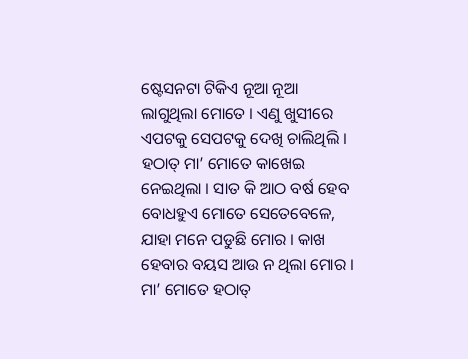ଷ୍ଟେସନଟା ଟିକିଏ ନୂଆ ନୂଆ ଲାଗୁଥିଲା ମୋତେ । ଏଣୁ ଖୁସୀରେ ଏପଟକୁ ସେପଟକୁ ଦେଖି ଚାଲିଥିଲି । ହଠାତ୍‍ ମା’ ମୋତେ କାଖେଇ ନେଇଥିଲା । ସାତ କି ଆଠ ବର୍ଷ ହେବ ବୋଧହୁଏ ମୋତେ ସେତେବେଳେ, ଯାହା ମନେ ପଡୁଛି ମୋର । କାଖ ହେବାର ବୟସ ଆଉ ନ ଥିଲା ମୋର । ମା’ ମୋତେ ହଠାତ୍‍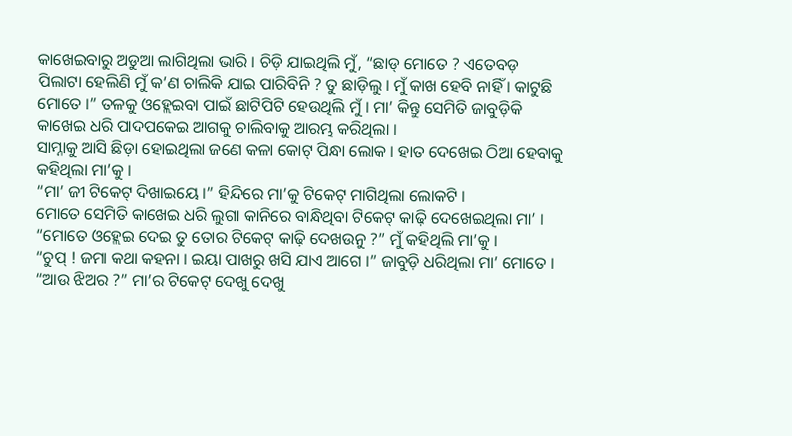କାଖେଇବାରୁ ଅଡୁଆ ଲାଗିଥିଲା ଭାରି । ଚିଡ଼ି ଯାଇଥିଲି ମୁଁ, “ଛାଡ୍‍ ମୋତେ ? ଏତେବଡ଼ ପିଲାଟା ହେଲିଣି ମୁଁ କ’ଣ ଚାଲିକି ଯାଇ ପାରିବିନି ? ତୁ ଛାଡ଼ିଲୁ । ମୁଁ କାଖ ହେବି ନାହିଁ । କାଟୁଛି ମୋତେ ।” ତଳକୁ ଓହ୍ଲେଇବା ପାଇଁ ଛାଟିପିଟି ହେଉଥିଲି ମୁଁ । ମା’ କିନ୍ତୁ ସେମିତି ଜାବୁଡ଼ିକି କାଖେଇ ଧରି ପାଦପକେଇ ଆଗକୁ ଚାଲିବାକୁ ଆରମ୍ଭ କରିଥିଲା ।
ସାମ୍ନାକୁ ଆସି ଛିଡ଼ା ହୋଇଥିଲା ଜଣେ କଳା କୋଟ୍‍ ପିନ୍ଧା ଲୋକ । ହାତ ଦେଖେଇ ଠିଆ ହେବାକୁ କହିଥିଲା ମା’କୁ ।
“ମା’ ଜୀ ଟିକେଟ୍‍ ଦିଖାଇୟେ ।” ହିନ୍ଦିରେ ମା’କୁ ଟିକେଟ୍‍ ମାଗିଥିଲା ଲୋକଟି ।
ମୋତେ ସେମିତି କାଖେଇ ଧରି ଲୁଗା କାନିରେ ବାନ୍ଧିଥିବା ଟିକେଟ୍‍ କାଢ଼ି ଦେଖେଇଥିଲା ମା’ ।
“ମୋତେ ଓହ୍ଲେଇ ଦେଇ ତୁ ତୋର ଟିକେଟ୍‍ କାଢ଼ି ଦେଖଉନୁ ?” ମୁଁ କହିଥିଲି ମା’କୁ ।
“ଚୁପ୍‍ ! ଜମା କଥା କହନା । ଇୟା ପାଖରୁ ଖସି ଯାଏ ଆଗେ ।” ଜାବୁଡ଼ି ଧରିଥିଲା ମା’ ମୋତେ ।
“ଆଉ ଝିଅର ?” ମା’ର ଟିକେଟ୍‍ ଦେଖୁ ଦେଖୁ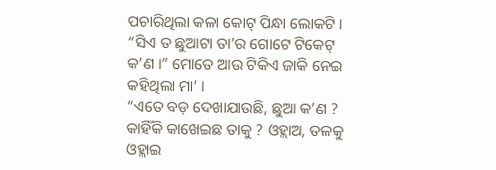ପଚାରିଥିଲା କଳା କୋଟ୍‍ ପିନ୍ଧା ଲୋକଟି ।
“ସିଏ ତ ଛୁଆଟା ତା’ର ଗୋଟେ ଟିକେଟ୍‍ କ’ଣ ।” ମୋତେ ଆଉ ଟିକିଏ ଜାକି ନେଇ କହିଥିଲା ମା’ ।
“ଏତେ ବଡ଼ ଦେଖାଯାଉଛି, ଛୁଆ କ’ଣ ? କାହିଁକି କାଖେଇଛ ତାକୁ ? ଓହ୍ଲାଅ, ତଳକୁ ଓହ୍ଲାଇ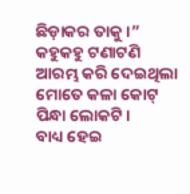ଛିଡ଼ାକର ତାକୁ ।” କହୁକହୁ ଟଣାଟଣି ଆରମ୍ଭ କରି ଦେଇଥିଲା ମୋତେ କଳା କୋଟ୍‍ ପିନ୍ଧା ଲୋକଟି ।
ବାଧ୍ୟ ହେଇ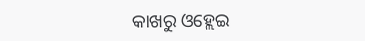କାଖରୁ ଓହ୍ଲେଇ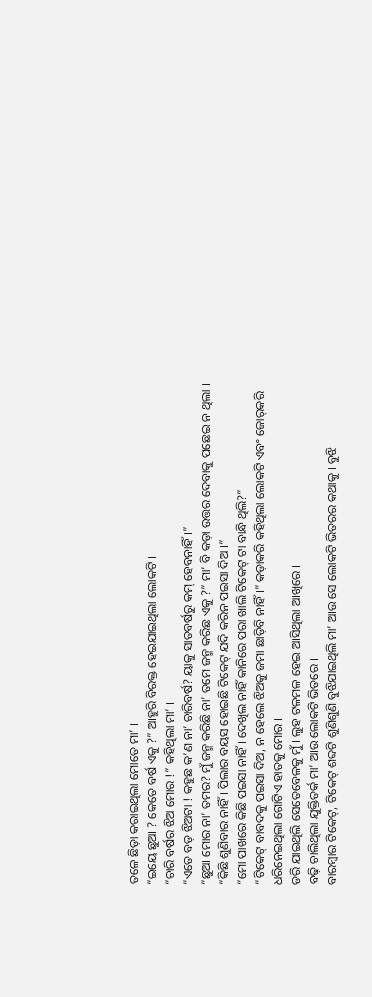ତଳେ ଛିଡ଼ା କରାଇଥିଲା ମୋତେ ମା’ ।
“ଇୟେ ଛୁଆ ? କେତେ ବର୍ଷ ଏକୁ ?” ଆହୁରି ବିରକ୍ତ ହେଇଯାଇଥିଲା ଲୋକଟି ।
“ଚାରି ବର୍ଷର ଝିଅ ମୋର !” କହିଥିଲା ମା’ ।
“ଏତେ ବଡ଼ ଝିଅଟା ! କହୁଛ କ’ଣ ନା’ ଚାରିବର୍ଷ? ୟାକୁ ସାତବର୍ଷରୁ କମ୍‍ ହେବନାହିଁ ।”
“ଛୁଆ ମୋର ନା’ ତମର? ମୁଁ ଜନ୍ମ କରିଛି ନା’ ତମେ ଜନ୍ମ କରିଛ ଏକୁ ?” ମା’ ବି କଡ଼ା ଉତ୍ତର ଦେବାକୁ ପଛେଇ ନ ଥିଲା ।
“କିଛି ଶୁଣିବାର ନାହିଁ । ପିଲାର ବୟସ ହୋଇଛି ଟିକେଟ୍‍ ଯଦି କରିନ ପଇସା ଦିଅ ।”
“ମୋ ପାଖରେ କିଛି ପଇସା ନାହିଁ । ଦେଖିଲ ନାହିଁ କାନିରେ ପରା ଖାଲି ଟିକେଟ୍‍ ଟା ବାନ୍ଧି ଥିଲି?”
“ଟିକେଟ୍‍ ବାବଦକୁ ପଇସା ଦିଅ, ନ ହେଲେ ଝିଅକୁ ଜମା ଛାଡ଼ିବି ନାହିଁ ।” କଡ଼ାକରି କହିଥିଲା ଲୋକଟି ଏବଂ ଜୋର୍‍କରି ଧରିନେଇଥିଲା ଗୋଟିଏ ହାତକୁ ମୋର ।
ଡରି ଯାଇଥିଲି ସେତେବେଳକୁ ମୁଁ । ଲୁହ ଟଳମଳ ହେଇ ଆସିଥିଲା ଆଖିରେ ।
ବଢ଼ି ଚାଲିଥିଲା ଯୁକ୍ତିତର୍କ ମା’ ଆଉ ଲୋକଟି ଭିତରେ ।
ବାରମ୍ବାର ଟିକେଟ୍‍, ଟିକେଟ୍‍ ଶବ୍ଦଟି ଶୁଣିଶୁଣି ବୁଝିଯାଇଥିଲି ମା’ ଆଉ ସେ ଲୋକଟି ଭିତରର କଥାକୁ । ବୁଝି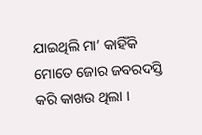ଯାଇଥିଲି ମା’ କାହିଁକି ମୋତେ ଜୋର ଜବରଦସ୍ତି କରି କାଖଉ ଥିଲା ।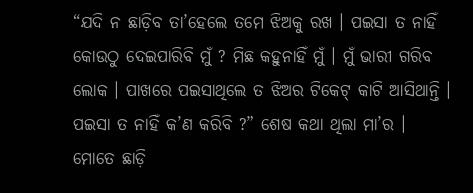“ଯଦି ନ ଛାଡ଼ିବ ତା’ହେଲେ ତମେ ଝିଅକୁ ରଖ । ପଇସା ତ ନାହିଁ କୋଉଠୁ ଦେଇପାରିବି ମୁଁ ? ମିଛ କହୁନାହିଁ ମୁଁ । ମୁଁ ଭାରୀ ଗରିବ ଲୋକ । ପାଖରେ ପଇସାଥିଲେ ତ ଝିଅର ଟିକେଟ୍‍ କାଟି ଆସିଥାନ୍ତି । ପଇସା ତ ନାହିଁ କ’ଣ କରିବି ?” ଶେଷ କଥା ଥିଲା ମା’ର ।
ମୋତେ ଛାଡ଼ି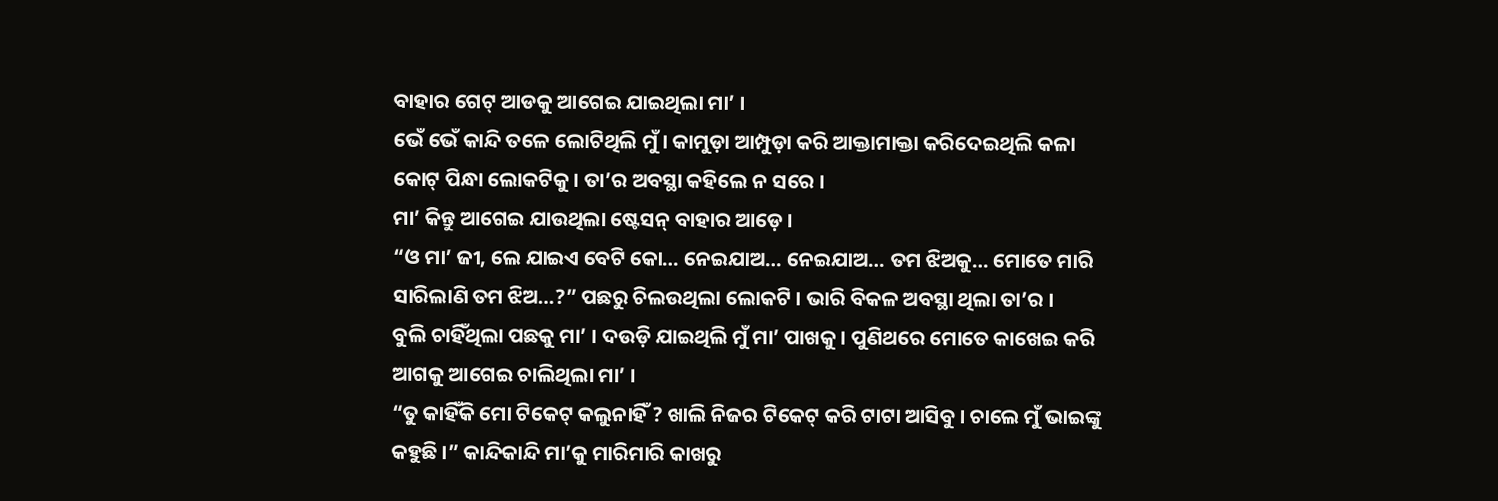ବାହାର ଗେଟ୍‍ ଆଡକୁ ଆଗେଇ ଯାଇଥିଲା ମା’ ।
ଭେଁ ଭେଁ କାନ୍ଦି ତଳେ ଲୋଟିଥିଲି ମୁଁ । କାମୁଡ଼ା ଆମ୍ପୁଡ଼ା କରି ଆକ୍ତାମାକ୍ତା କରିଦେଇଥିଲି କଳା କୋଟ୍‍ ପିନ୍ଧା ଲୋକଟିକୁ । ତା’ର ଅବସ୍ଥା କହିଲେ ନ ସରେ ।
ମା’ କିନ୍ତୁ ଆଗେଇ ଯାଉଥିଲା ଷ୍ଟେସନ୍‍ ବାହାର ଆଡ଼େ ।
“ଓ ମା’ ଜୀ, ଲେ ଯାଇଏ ବେଟି କୋ… ନେଇଯାଅ… ନେଇଯାଅ… ତମ ଝିଅକୁ… ମୋତେ ମାରି ସାରିଲାଣି ତମ ଝିଅ…?” ପଛରୁ ଚିଲଉଥିଲା ଲୋକଟି । ଭାରି ବିକଳ ଅବସ୍ଥା ଥିଲା ତା’ର ।
ବୁଲି ଚାହିଁଥିଲା ପଛକୁ ମା’ । ଦଉଡ଼ି ଯାଇଥିଲି ମୁଁ ମା’ ପାଖକୁ । ପୁଣିଥରେ ମୋତେ କାଖେଇ କରି ଆଗକୁ ଆଗେଇ ଚାଲିଥିଲା ମା’ ।
“ତୁ କାହିଁକି ମୋ ଟିକେଟ୍‍ କଲୁନାହିଁ ? ଖାଲି ନିଜର ଟିକେଟ୍‍ କରି ଟାଟା ଆସିବୁ । ଚାଲେ ମୁଁ ଭାଇଙ୍କୁ କହୁଛି ।” କାନ୍ଦିକାନ୍ଦି ମା’କୁ ମାରିମାରି କାଖରୁ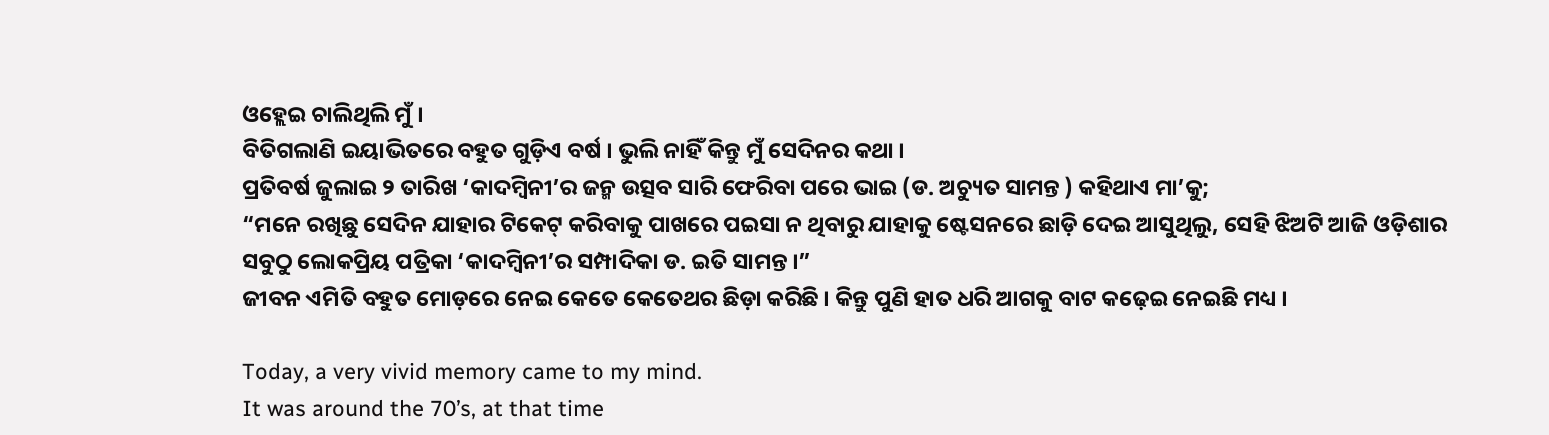ଓହ୍ଲେଇ ଚାଲିଥିଲି ମୁଁ ।
ବିତିଗଲାଣି ଇୟାଭିତରେ ବହୁତ ଗୁଡ଼ିଏ ବର୍ଷ । ଭୁଲି ନାହିଁ କିନ୍ତୁ ମୁଁ ସେଦିନର କଥା ।
ପ୍ରତିବର୍ଷ ଜୁଲାଇ ୨ ତାରିଖ ‘କାଦମ୍ବିନୀ’ର ଜନ୍ମ ଉତ୍ସବ ସାରି ଫେରିବା ପରେ ଭାଇ (ଡ. ଅଚ୍ୟୁତ ସାମନ୍ତ ) କହିଥାଏ ମା’କୁ;
“ମନେ ରଖିଛୁ ସେଦିନ ଯାହାର ଟିକେଟ୍‍ କରିବାକୁ ପାଖରେ ପଇସା ନ ଥିବାରୁ ଯାହାକୁ ଷ୍ଟେସନରେ ଛାଡ଼ି ଦେଇ ଆସୁଥିଲୁ, ସେହି ଝିଅଟି ଆଜି ଓଡ଼ିଶାର ସବୁଠୁ ଲୋକପ୍ରିୟ ପତ୍ରିକା ‘କାଦମ୍ବିନୀ’ର ସମ୍ପାଦିକା ଡ. ଇତି ସାମନ୍ତ ।”
ଜୀବନ ଏମିତି ବହୁତ ମୋଡ଼ରେ ନେଇ କେତେ କେତେଥର ଛିଡ଼ା କରିଛି । କିନ୍ତୁ ପୁଣି ହାତ ଧରି ଆଗକୁ ବାଟ କଢ଼େଇ ନେଇଛି ମଧ୍ୟ ।

Today, a very vivid memory came to my mind.
It was around the 70’s, at that time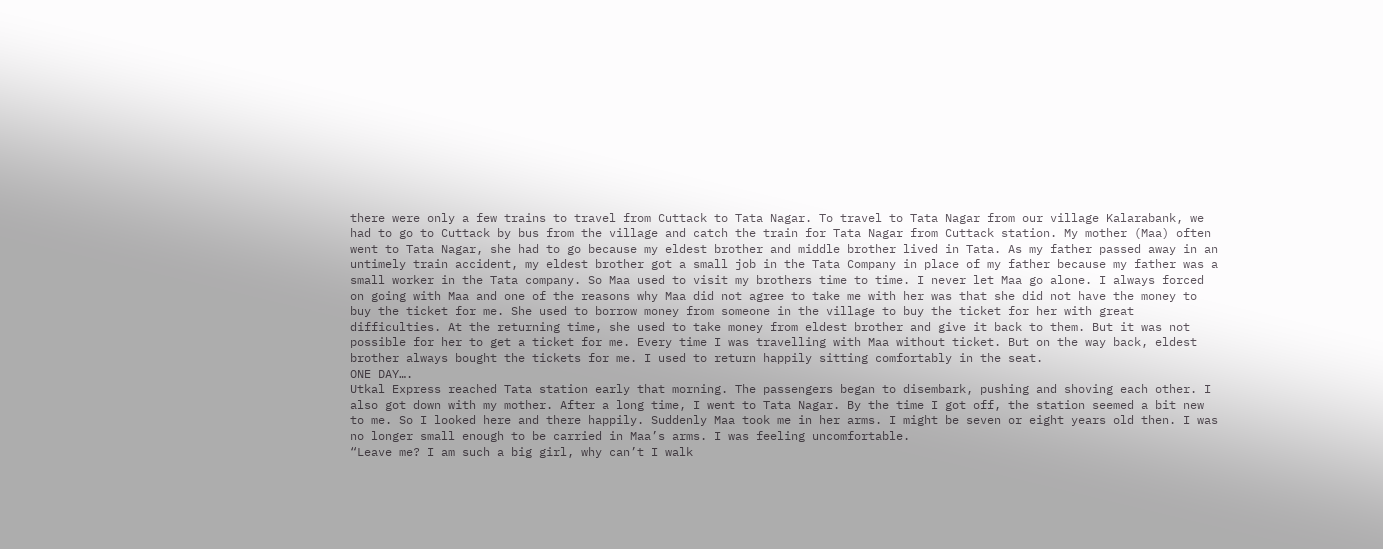there were only a few trains to travel from Cuttack to Tata Nagar. To travel to Tata Nagar from our village Kalarabank, we had to go to Cuttack by bus from the village and catch the train for Tata Nagar from Cuttack station. My mother (Maa) often went to Tata Nagar, she had to go because my eldest brother and middle brother lived in Tata. As my father passed away in an untimely train accident, my eldest brother got a small job in the Tata Company in place of my father because my father was a small worker in the Tata company. So Maa used to visit my brothers time to time. I never let Maa go alone. I always forced on going with Maa and one of the reasons why Maa did not agree to take me with her was that she did not have the money to buy the ticket for me. She used to borrow money from someone in the village to buy the ticket for her with great difficulties. At the returning time, she used to take money from eldest brother and give it back to them. But it was not possible for her to get a ticket for me. Every time I was travelling with Maa without ticket. But on the way back, eldest brother always bought the tickets for me. I used to return happily sitting comfortably in the seat.
ONE DAY….
Utkal Express reached Tata station early that morning. The passengers began to disembark, pushing and shoving each other. I also got down with my mother. After a long time, I went to Tata Nagar. By the time I got off, the station seemed a bit new to me. So I looked here and there happily. Suddenly Maa took me in her arms. I might be seven or eight years old then. I was no longer small enough to be carried in Maa’s arms. I was feeling uncomfortable.
“Leave me? I am such a big girl, why can’t I walk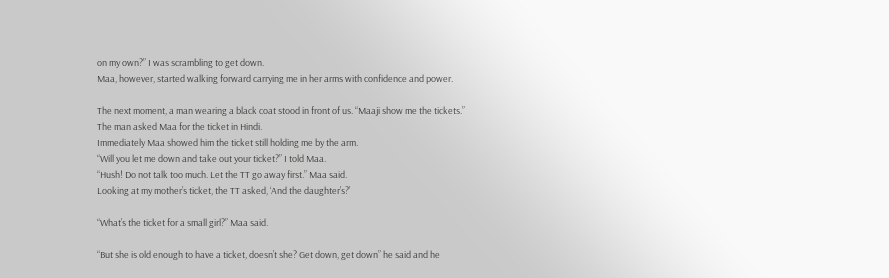on my own?” I was scrambling to get down.
Maa, however, started walking forward carrying me in her arms with confidence and power.

The next moment, a man wearing a black coat stood in front of us. “Maaji show me the tickets.” The man asked Maa for the ticket in Hindi.
Immediately Maa showed him the ticket still holding me by the arm.
“Will you let me down and take out your ticket?” I told Maa.
“Hush! Do not talk too much. Let the TT go away first.” Maa said.
Looking at my mother’s ticket, the TT asked, ‘And the daughter’s?’

“What’s the ticket for a small girl?” Maa said.

“But she is old enough to have a ticket, doesn’t she? Get down, get down” he said and he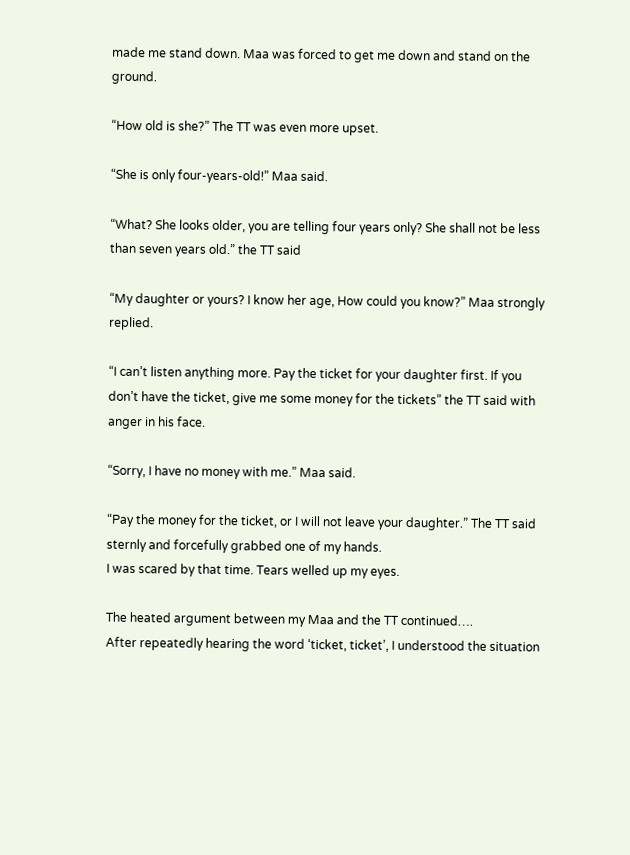made me stand down. Maa was forced to get me down and stand on the ground.

“How old is she?” The TT was even more upset.

“She is only four-years-old!” Maa said.

“What? She looks older, you are telling four years only? She shall not be less than seven years old.” the TT said

“My daughter or yours? I know her age, How could you know?” Maa strongly replied.

“I can’t listen anything more. Pay the ticket for your daughter first. If you don’t have the ticket, give me some money for the tickets” the TT said with anger in his face.

“Sorry, I have no money with me.” Maa said.

“Pay the money for the ticket, or I will not leave your daughter.” The TT said sternly and forcefully grabbed one of my hands.
I was scared by that time. Tears welled up my eyes.

The heated argument between my Maa and the TT continued….
After repeatedly hearing the word ‘ticket, ticket’, I understood the situation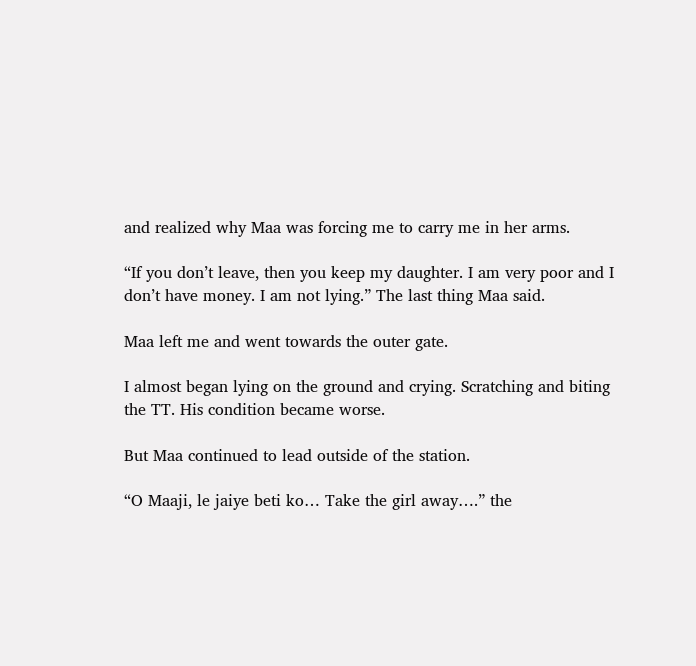and realized why Maa was forcing me to carry me in her arms.

“If you don’t leave, then you keep my daughter. I am very poor and I don’t have money. I am not lying.” The last thing Maa said.

Maa left me and went towards the outer gate.

I almost began lying on the ground and crying. Scratching and biting the TT. His condition became worse.

But Maa continued to lead outside of the station.

“O Maaji, le jaiye beti ko… Take the girl away….” the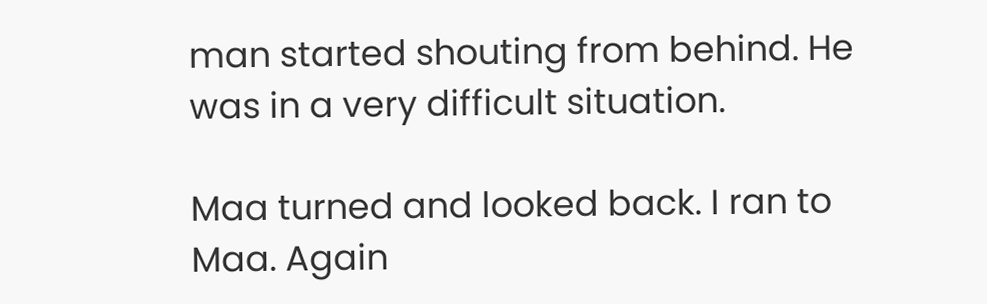man started shouting from behind. He was in a very difficult situation.

Maa turned and looked back. I ran to Maa. Again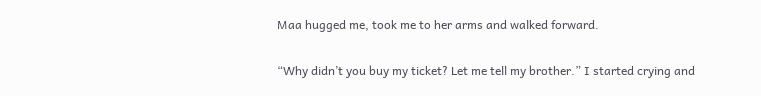Maa hugged me, took me to her arms and walked forward.

“Why didn’t you buy my ticket? Let me tell my brother.” I started crying and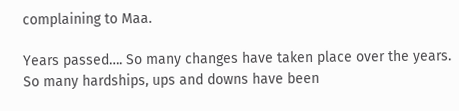complaining to Maa.

Years passed…. So many changes have taken place over the years. So many hardships, ups and downs have been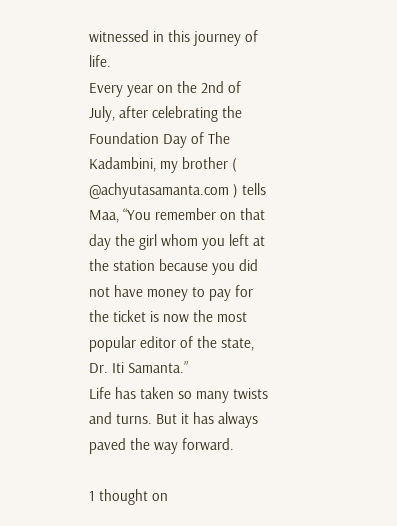witnessed in this journey of life.
Every year on the 2nd of July, after celebrating the Foundation Day of The Kadambini, my brother ( @achyutasamanta.com ) tells Maa, “You remember on that day the girl whom you left at the station because you did not have money to pay for the ticket is now the most popular editor of the state, Dr. Iti Samanta.”
Life has taken so many twists and turns. But it has always paved the way forward.

1 thought on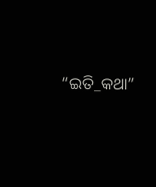“ଇତି_କଥା”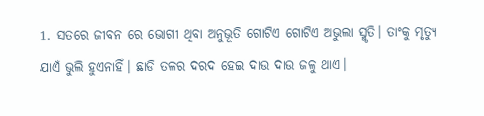1. ସତରେ ଜୀବନ ରେ ଭୋଗୀ ଥିବା ଅନୁଭୂତି ଗୋଟିଏ ଗୋଟିଏ ଅଭୁଲା ସ୍ମୃତି। ତାଂକୁ ମୃତ୍ୟୁ ଯାଏଁ ଭୁଲି ହୁଏନାହିଁ। ଛାଡି ତଳର ଦରଦ ହେଇ ଦାଉ ଦାଉ ଜଳୁ ଥାଏ।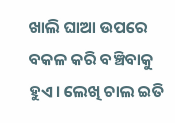ଖାଲି ଘାଆ ଉପରେ ବକଳ କରି ବଞ୍ଚିବାକୁ ହୁଏ। ଲେଖି ଚାଲ ଇତି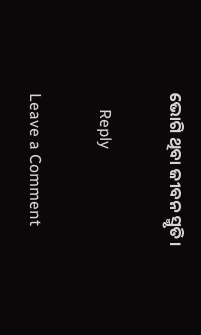ଭୋଗି ଥିବା ଜୀବନ ସ୍ମୃତି।

    Reply

Leave a Comment